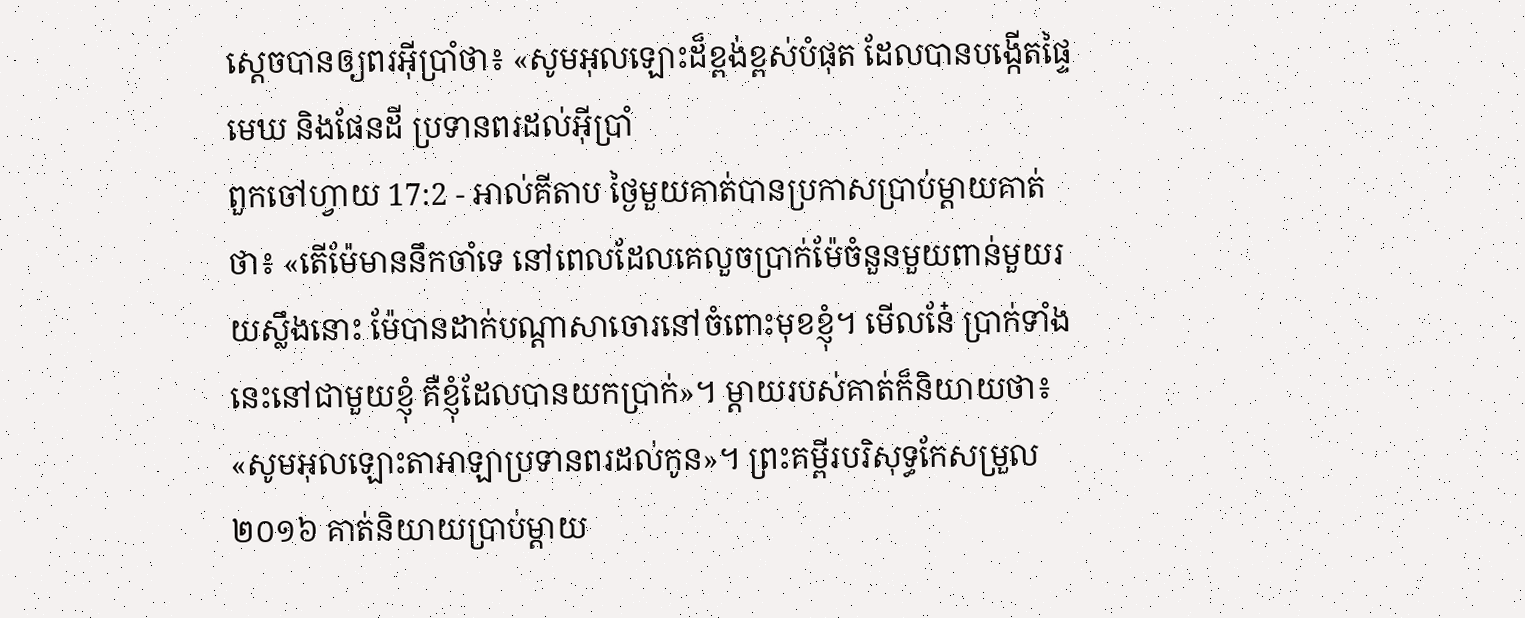ស្តេចបានឲ្យពរអ៊ីប្រាំថា៖ «សូមអុលឡោះដ៏ខ្ពង់ខ្ពស់បំផុត ដែលបានបង្កើតផ្ទៃមេឃ និងផែនដី ប្រទានពរដល់អ៊ីប្រាំ
ពួកចៅហ្វាយ 17:2 - អាល់គីតាប ថ្ងៃមួយគាត់បានប្រកាសប្រាប់ម្តាយគាត់ថា៖ «តើម៉ែមាននឹកចាំទេ នៅពេលដែលគេលួចប្រាក់ម៉ែចំនួនមួយពាន់មួយរយស្លឹងនោះ ម៉ែបានដាក់បណ្តាសាចោរនៅចំពោះមុខខ្ញុំ។ មើលនែ៎ ប្រាក់ទាំងនេះនៅជាមួយខ្ញុំ គឺខ្ញុំដែលបានយកប្រាក់»។ ម្តាយរបស់គាត់ក៏និយាយថា៖ «សូមអុលឡោះតាអាឡាប្រទានពរដល់កូន»។ ព្រះគម្ពីរបរិសុទ្ធកែសម្រួល ២០១៦ គាត់និយាយប្រាប់ម្តាយ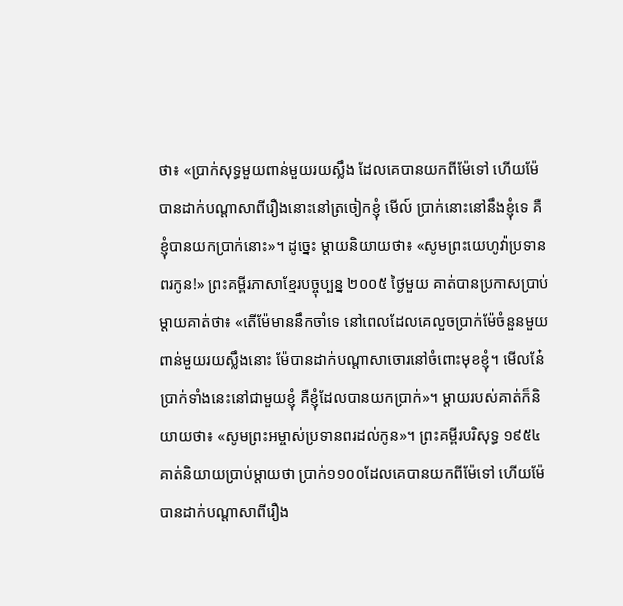ថា៖ «ប្រាក់សុទ្ធមួយពាន់មួយរយស្លឹង ដែលគេបានយកពីម៉ែទៅ ហើយម៉ែបានដាក់បណ្ដាសាពីរឿងនោះនៅត្រចៀកខ្ញុំ មើល៍ ប្រាក់នោះនៅនឹងខ្ញុំទេ គឺខ្ញុំបានយកប្រាក់នោះ»។ ដូច្នេះ ម្តាយនិយាយថា៖ «សូមព្រះយេហូវ៉ាប្រទានពរកូន!» ព្រះគម្ពីរភាសាខ្មែរបច្ចុប្បន្ន ២០០៥ ថ្ងៃមួយ គាត់បានប្រកាសប្រាប់ម្ដាយគាត់ថា៖ «តើម៉ែមាននឹកចាំទេ នៅពេលដែលគេលួចប្រាក់ម៉ែចំនួនមួយពាន់មួយរយស្លឹងនោះ ម៉ែបានដាក់បណ្ដាសាចោរនៅចំពោះមុខខ្ញុំ។ មើលនែ៎ ប្រាក់ទាំងនេះនៅជាមួយខ្ញុំ គឺខ្ញុំដែលបានយកប្រាក់»។ ម្ដាយរបស់គាត់ក៏និយាយថា៖ «សូមព្រះអម្ចាស់ប្រទានពរដល់កូន»។ ព្រះគម្ពីរបរិសុទ្ធ ១៩៥៤ គាត់និយាយប្រាប់ម្តាយថា ប្រាក់១១០០ដែលគេបានយកពីម៉ែទៅ ហើយម៉ែបានដាក់បណ្តាសាពីរឿង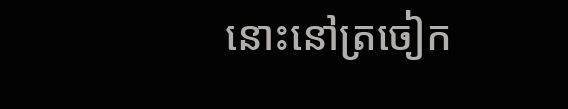នោះនៅត្រចៀក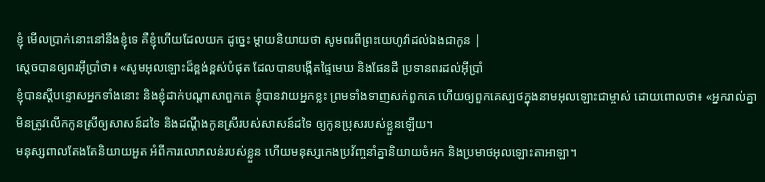ខ្ញុំ មើលប្រាក់នោះនៅនឹងខ្ញុំទេ គឺខ្ញុំហើយដែលយក ដូច្នេះ ម្តាយនិយាយថា សូមពរពីព្រះយេហូវ៉ាដល់ឯងជាកូន |
ស្តេចបានឲ្យពរអ៊ីប្រាំថា៖ «សូមអុលឡោះដ៏ខ្ពង់ខ្ពស់បំផុត ដែលបានបង្កើតផ្ទៃមេឃ និងផែនដី ប្រទានពរដល់អ៊ីប្រាំ
ខ្ញុំបានស្តីបន្ទោសអ្នកទាំងនោះ និងខ្ញុំដាក់បណ្ដាសាពួកគេ ខ្ញុំបានវាយអ្នកខ្លះ ព្រមទាំងទាញសក់ពួកគេ ហើយឲ្យពួកគេស្បថក្នុងនាមអុលឡោះជាម្ចាស់ ដោយពោលថា៖ «អ្នករាល់គ្នាមិនត្រូវលើកកូនស្រីឲ្យសាសន៍ដទៃ និងដណ្ដឹងកូនស្រីរបស់សាសន៍ដទៃ ឲ្យកូនប្រុសរបស់ខ្លួនឡើយ។
មនុស្សពាលតែងតែនិយាយអួត អំពីការលោភលន់របស់ខ្លួន ហើយមនុស្សកេងប្រវ័ញ្ចនាំគ្នានិយាយចំអក និងប្រមាថអុលឡោះតាអាឡា។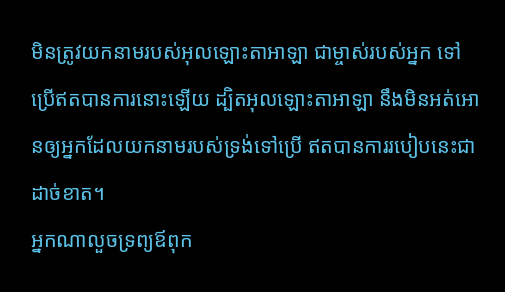មិនត្រូវយកនាមរបស់អុលឡោះតាអាឡា ជាម្ចាស់របស់អ្នក ទៅប្រើឥតបានការនោះឡើយ ដ្បិតអុលឡោះតាអាឡា នឹងមិនអត់អោនឲ្យអ្នកដែលយកនាមរបស់ទ្រង់ទៅប្រើ ឥតបានការរបៀបនេះជាដាច់ខាត។
អ្នកណាលួចទ្រព្យឪពុក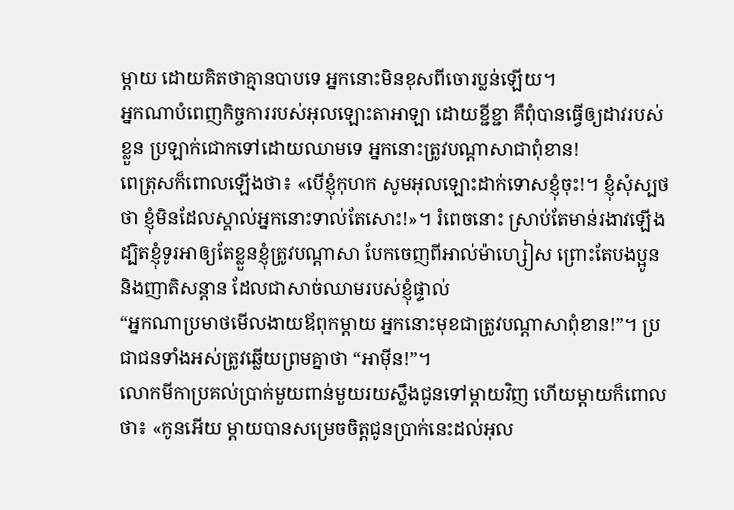ម្ដាយ ដោយគិតថាគ្មានបាបទេ អ្នកនោះមិនខុសពីចោរប្លន់ឡើយ។
អ្នកណាបំពេញកិច្ចការរបស់អុលឡោះតាអាឡា ដោយខ្ជីខ្ជា គឺពុំបានធ្វើឲ្យដាវរបស់ខ្លួន ប្រឡាក់ជោកទៅដោយឈាមទេ អ្នកនោះត្រូវបណ្ដាសាជាពុំខាន!
ពេត្រុសក៏ពោលឡើងថា៖ «បើខ្ញុំកុហក សូមអុលឡោះដាក់ទោសខ្ញុំចុះ!។ ខ្ញុំសុំស្បថថា ខ្ញុំមិនដែលស្គាល់អ្នកនោះទាល់តែសោះ!»។ រំពេចនោះ ស្រាប់តែមាន់រងាវឡើង
ដ្បិតខ្ញុំទូរអាឲ្យតែខ្លួនខ្ញុំត្រូវបណ្ដាសា បែកចេញពីអាល់ម៉ាហ្សៀស ព្រោះតែបងប្អូន និងញាតិសន្ដាន ដែលជាសាច់ឈាមរបស់ខ្ញុំផ្ទាល់
“អ្នកណាប្រមាថមើលងាយឪពុកម្តាយ អ្នកនោះមុខជាត្រូវបណ្តាសាពុំខាន!”។ ប្រជាជនទាំងអស់ត្រូវឆ្លើយព្រមគ្នាថា “អាម៉ីន!”។
លោកមីកាប្រគល់ប្រាក់មួយពាន់មួយរយស្លឹងជូនទៅម្តាយវិញ ហើយម្តាយក៏ពោលថា៖ «កូនអើយ ម្តាយបានសម្រេចចិត្តជូនប្រាក់នេះដល់អុល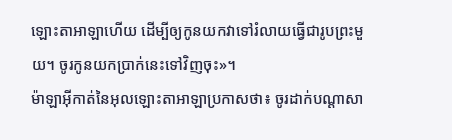ឡោះតាអាឡាហើយ ដើម្បីឲ្យកូនយកវាទៅរំលាយធ្វើជារូបព្រះមួយ។ ចូរកូនយកប្រាក់នេះទៅវិញចុះ»។
ម៉ាឡាអ៊ីកាត់នៃអុលឡោះតាអាឡាប្រកាសថា៖ ចូរដាក់បណ្តាសា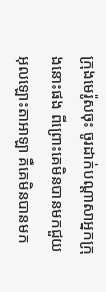ក្រុងមេរ៉ូសចុះ ចូរដាក់បណ្តាសាអ្នកក្រុងនោះផង ពីព្រោះគេមិនបានមកជួយអុលឡោះតាអាឡា គឺគេមិនបានមក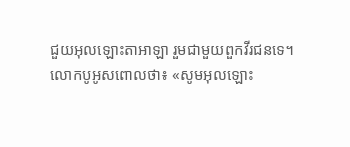ជួយអុលឡោះតាអាឡា រួមជាមួយពួកវីរជនទេ។
លោកបូអូសពោលថា៖ «សូមអុលឡោះ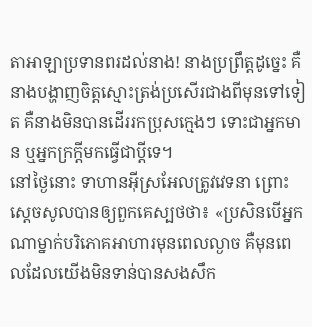តាអាឡាប្រទានពរដល់នាង! នាងប្រព្រឹត្តដូច្នេះ គឺនាងបង្ហាញចិត្តស្មោះត្រង់ប្រសើរជាងពីមុនទៅទៀត គឺនាងមិនបានដើររកប្រុសក្មេងៗ ទោះជាអ្នកមាន ឬអ្នកក្រក្តីមកធ្វើជាប្ដីទេ។
នៅថ្ងៃនោះ ទាហានអ៊ីស្រអែលត្រូវវេទនា ព្រោះស្តេចសូលបានឲ្យពួកគេស្បថថា៖ «ប្រសិនបើអ្នកណាម្នាក់បរិភោគអាហារមុនពេលល្ងាច គឺមុនពេលដែលយើងមិនទាន់បានសងសឹក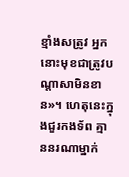ខ្មាំងសត្រូវ អ្នកនោះមុខជាត្រូវបណ្តាសាមិនខាន»។ ហេតុនេះក្នុងជួរកងទ័ព គ្មាននរណាម្នាក់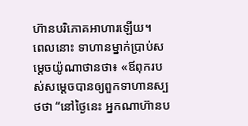ហ៊ានបរិភោគអាហារឡើយ។
ពេលនោះ ទាហានម្នាក់ប្រាប់សម្តេចយ៉ូណាថានថា៖ «ឪពុករបស់សម្តេចបានឲ្យពួកទាហានស្បថថា “នៅថ្ងៃនេះ អ្នកណាហ៊ានប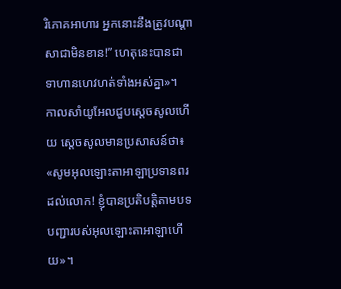រិភោគអាហារ អ្នកនោះនឹងត្រូវបណ្តាសាជាមិនខាន!” ហេតុនេះបានជាទាហានហេវហត់ទាំងអស់គ្នា»។
កាលសាំយូអែលជួបស្តេចសូលហើយ ស្តេចសូលមានប្រសាសន៍ថា៖ «សូមអុលឡោះតាអាឡាប្រទានពរដល់លោក! ខ្ញុំបានប្រតិបត្តិតាមបទបញ្ជារបស់អុលឡោះតាអាឡាហើយ»។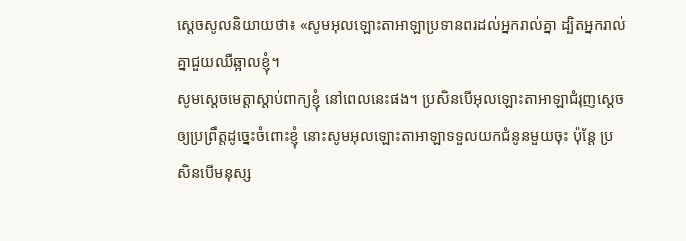ស្តេចសូលនិយាយថា៖ «សូមអុលឡោះតាអាឡាប្រទានពរដល់អ្នករាល់គ្នា ដ្បិតអ្នករាល់គ្នាជួយឈឺឆ្អាលខ្ញុំ។
សូមស្តេចមេត្តាស្តាប់ពាក្យខ្ញុំ នៅពេលនេះផង។ ប្រសិនបើអុលឡោះតាអាឡាជំរុញស្តេចឲ្យប្រព្រឹត្តដូច្នេះចំពោះខ្ញុំ នោះសូមអុលឡោះតាអាឡាទទួលយកជំនូនមួយចុះ ប៉ុន្តែ ប្រសិនបើមនុស្ស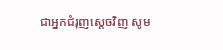ជាអ្នកជំរុញស្តេចវិញ សូម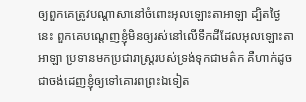ឲ្យពួកគេត្រូវបណ្តាសានៅចំពោះអុលឡោះតាអាឡា ដ្បិតថ្ងៃនេះ ពួកគេបណ្តេញខ្ញុំមិនឲ្យរស់នៅលើទឹកដីដែលអុលឡោះតាអាឡា ប្រទានមកប្រជារាស្ត្ររបស់ទ្រង់ទុកជាមត៌ក គឺហាក់ដូចជាចង់ដេញខ្ញុំឲ្យទៅគោរពព្រះឯទៀត